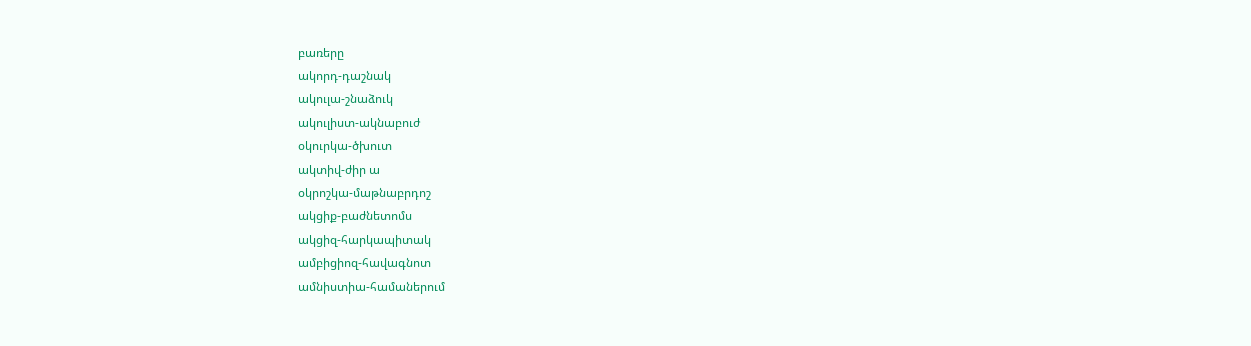բառերը
ակորդ-դաշնակ
ակուլա-շնաձուկ
ակուլիստ-ակնաբուժ
օկուրկա-ծխուտ
ակտիվ-ժիր ա
օկրոշկա-մաթնաբրդոշ
ակցիք-բաժնետոմս
ակցիզ-հարկապիտակ
ամբիցիոզ-հավագնոտ
ամնիստիա-համաներում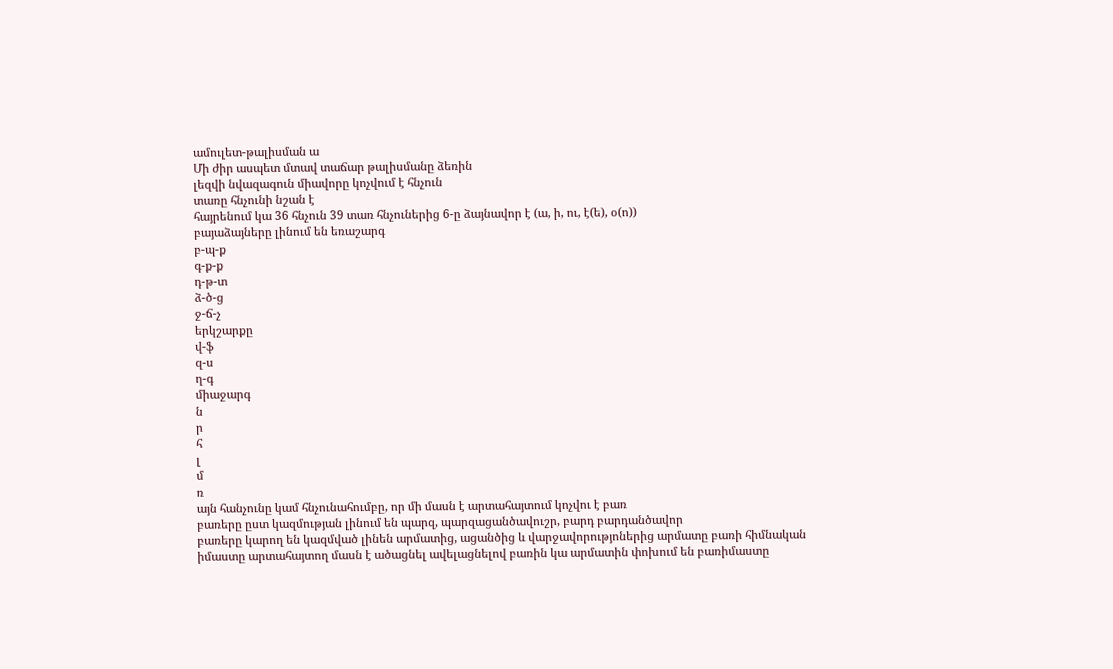ամուլետ-թալիսման ա
Մի ժիր ասպետ մտավ տաճար թալիսմանը ձեռին
լեզվի նվազագուն միավորը կոչվում է հնչուն
տառը հնչունի նշան է
հայրենում կա 36 հնչուն 39 տառ հնչուներից 6-ը ձայնավոր է (ա, ի, ու, է(ե), օ(ո))
բայաձայները լինում են եռաշարգ
բ-պ-ք
գ-ք-ք
դ-թ-տ
ձ-ծ-ց
ջ-ճ-չ
երկշարքը
վ-ֆ
զ-ս
ղ-գ
միաջարգ
ն
ր
հ
լ
մ
ռ
այն հանչունը կամ հնչունահումբը, որ մի մասն է արտահայտում կոչվու է բառ
բառերը ըստ կազմության լինում են պարզ, պարզացանծավուշր, բարդ բարդանծավոր
բառերը կարող են կազմված լինեն արմատից, ացանծից և վարջավորությոներից արմատը բառի հիմնական իմաստը արտահայտող մասն է ածացնել ավելացնելով բառին կա արմատին փոխում են բառիմաստը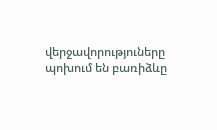վերջավորություները պոխում են բառիձևը